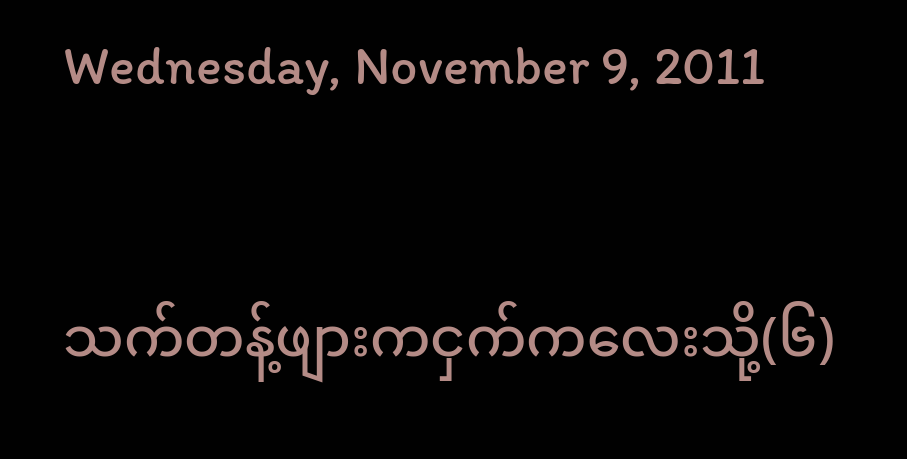Wednesday, November 9, 2011

သက်တန့်ဖျားကငှက်ကလေးသို့(၆)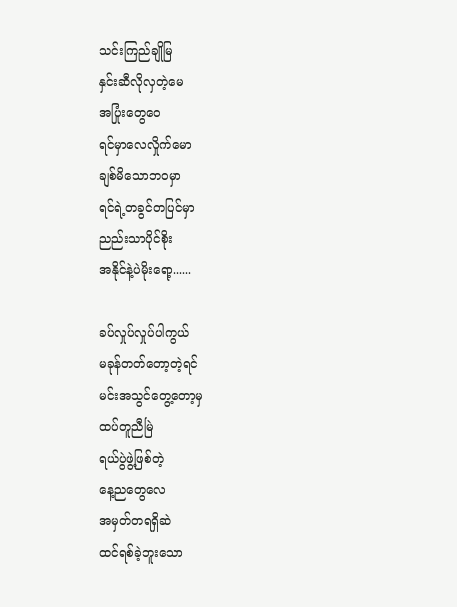သင်းကြည်ချိုမြ
နှင်းဆီလိုလှတဲ့မေ
အပြုံးတွေဝေ
ရင်မှာလေလှိုက်မော
ချစ်မိသောဘဝမှာ
ရင်ရဲ့တခွင်တပြင်မှာ
ညည်းသာပိုင်စိုး
အနိုင်နဲ့ပဲမိုးရော့......

ခပ်လှုပ်လှုပ်ပါကွယ်
မခုန်တတ်တော့တဲ့ရင်
မင်းအသွင်တွေ့တော့မှ
ထပ်တူညီမြဲ
ရယ်ပွဲဖွဲ့ဖြစ်တဲ့
နေ့ညတွေလေ
အမှတ်တရရှိဆဲ
ထင်ရစ်ခဲ့ဘူးသော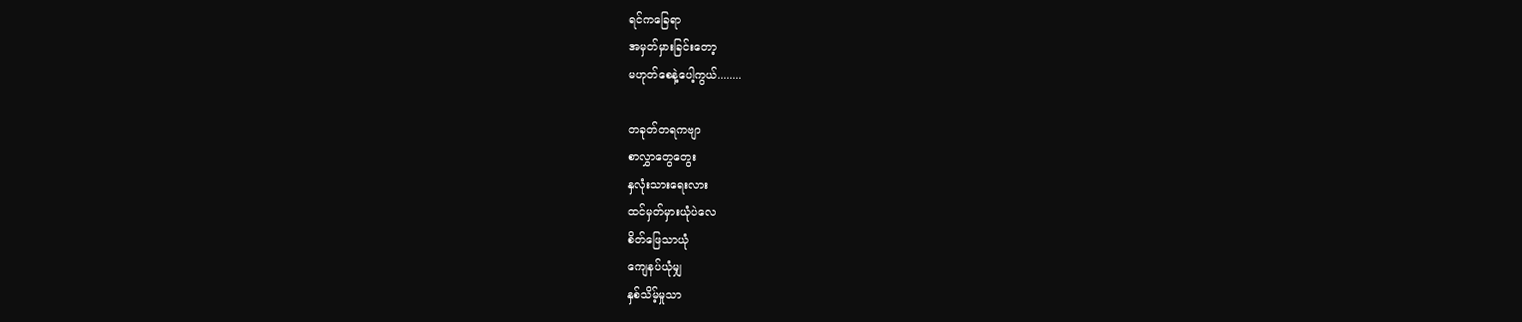ရင်ကခြေရာ
အမှတ်မှားခြင်းတော့
မဟုတ်စေနဲ့ပေါ့ကွယ်........

တခုတ်တရကဗျာ
စာလွှာတွေတွေး
နှလုံးသားရေးလား
ထင်မှတ်မှားယုံပဲလေ
စိတ်ဖြေသာယုံ
ကျေနပ်ယုံမျှ
နှစ်သိမ့်မှုသာ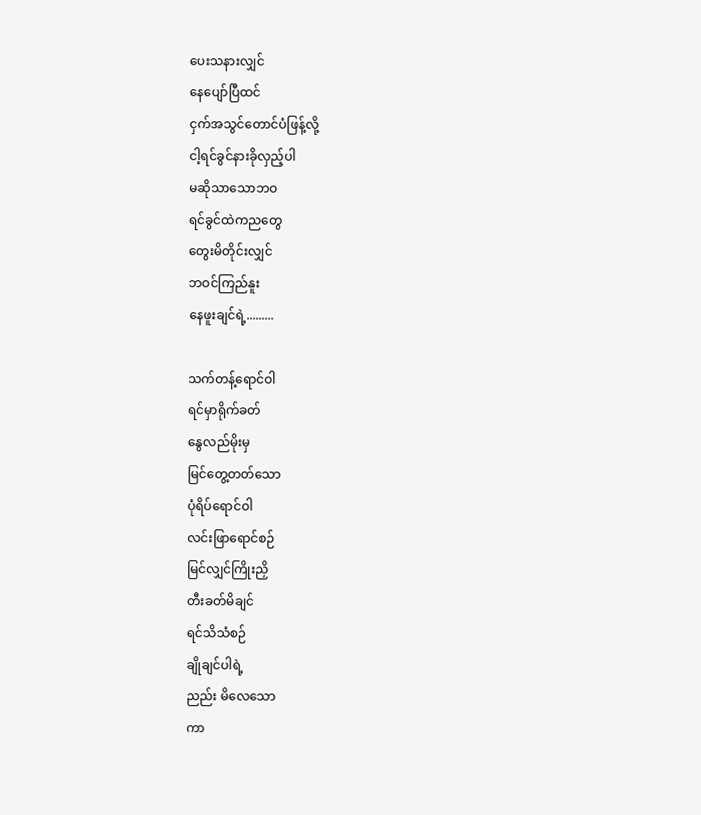ပေးသနားလျှင်
နေပျော်ပြီထင်
ငှက်အသွင်တောင်ပံဖြန့်လို့
ငါ့ရင်ခွင်နားခိုလှည့်ပါ
မဆိုသာသောဘဝ
ရင်ခွင်ထဲကညတွေ
တွေးမိတိုင်းလျှင်
ဘဝင်ကြည်နူး
နေဖူးချင်ရဲ့.........

သက်တန့်ရောင်ဝါ
ရင်မှာရိုက်ခတ်
နွေလည်မိုးမှ
မြင်တွေ့တတ်သော
ပုံရိပ်ရောင်ဝါ
လင်းဖြာရောင်စဉ်
မြင်လျှင်ကြိုးညှိ
တီးခတ်မိချင်
ရင်သိသံစဉ်
ချိုချင်ပါရဲ့
ညည်း မိလေသော
ကာ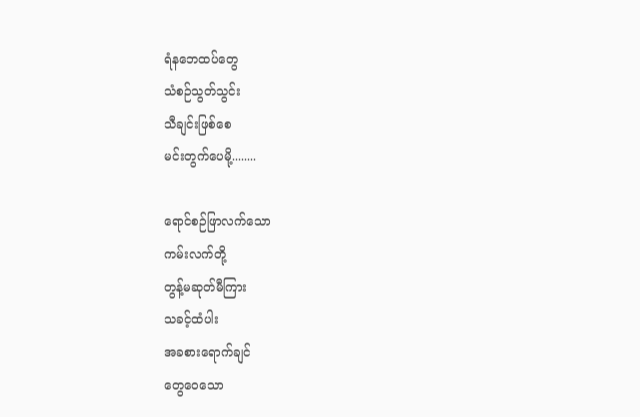ရံနဘေထပ်တွေ
သံစဉ်သွတ်သွင်း
သီချင်းဖြစ်စေ
မင်းတွက်ပေမို့........

ရောင်စဉ်ဖြာလက်သော
ကမ်းလက်တို့
တွန့်မဆုတ်မီကြား
သခင့်ထံပါး
အခစားရောက်ချင်
တွေဝေသော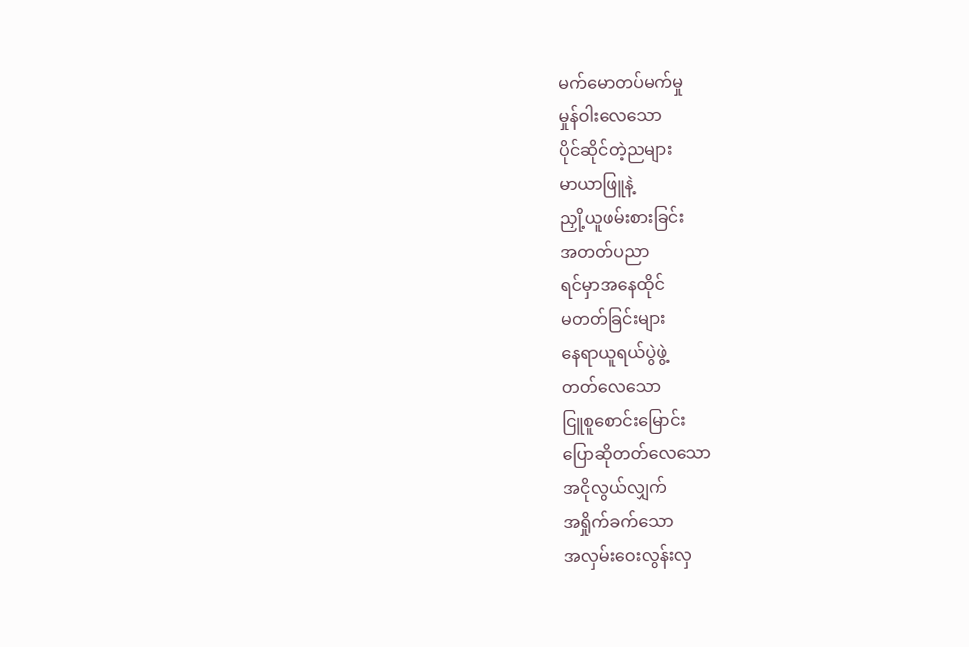မက်မောတပ်မက်မှု
မှုန်ဝါးလေသော
ပိုင်ဆိုင်တဲ့ညများ
မာယာဖြူနဲ့
ညှို့ယူဖမ်းစားခြင်း
အတတ်ပညာ
ရင်မှာအနေထိုင်
မတတ်ခြင်းများ
နေရာယူရယ်ပွဲဖွဲ့
တတ်လေသော
ငြူစူစောင်းမြောင်း
ပြောဆိုတတ်လေသော
အငိုလွယ်လျှက်
အရှိုက်ခက်သော
အလှမ်းဝေးလွန်းလှ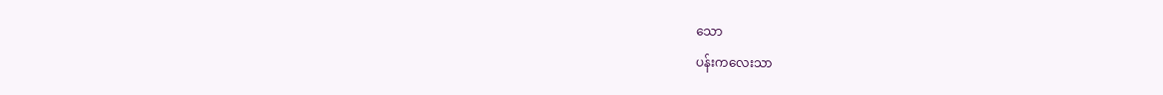သော
ပန်းကလေးသာ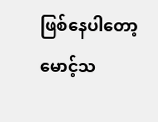ဖြစ်နေပါတော့
မောင့်သ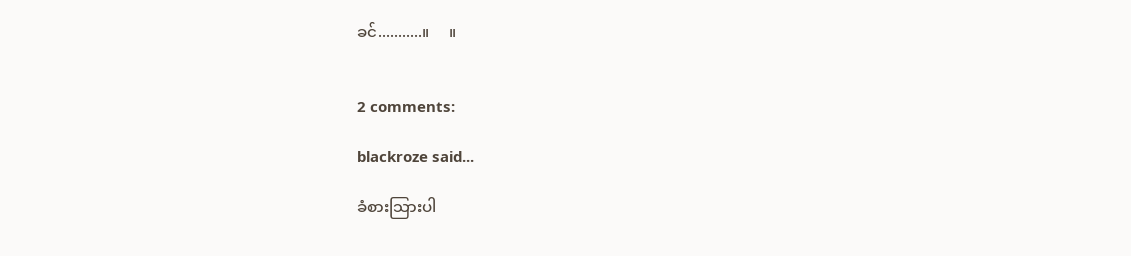ခင်...........။     ။


2 comments:

blackroze said...

ခံစားသြားပါ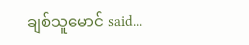ချစ်သူမောင် said...